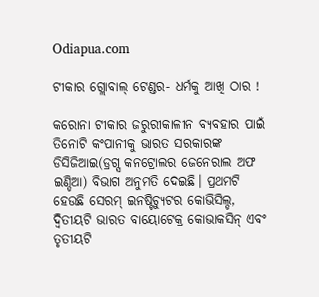Odiapua.com

ଟୀକାର ଗ୍ଲୋବାଲ୍ ଟେଣ୍ଡର- ଧର୍ମକୁ ଆଖି ଠାର !

କରୋନା ଟୀକାର ଜରୁରୀକାଳୀନ ବ୍ୟବହାର ପାଇଁ ତିନୋଟି କଂପାନୀକୁ ଭାରତ ସରକାରଙ୍କ ଡିସିଜିଆଇ(ଡ୍ରଗ୍ସ କନଟ୍ରୋଲର ଜେନେରାଲ ଅଫ ଇଣ୍ଡିଆ) ବିଭାଗ ଅନୁମତି ଦେଇଛି। ପ୍ରଥମଟି ହେଉଛି ସେରମ୍ ଇନଷ୍ଟିଚ୍ୟୁଟର କୋଭିସିଲ୍ଡ, ଦ୍ୱିତୀୟଟି ଭାରତ ବାୟୋଟେକ୍ର କୋଭାକସିନ୍ ଏବଂ ତୃତୀୟଟି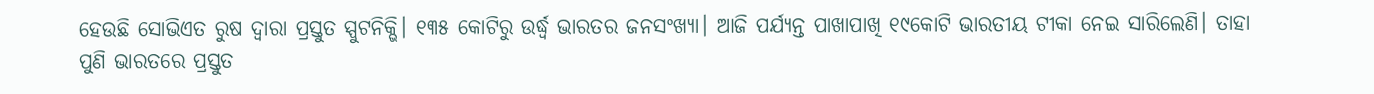ହେଉଛି ସୋଭିଏତ ରୁଷ ଦ୍ୱାରା ପ୍ରସ୍ତୁତ ସ୍ପୁଟନିକ୍ଭି। ୧୩୫ କୋଟିରୁ ଉର୍ଦ୍ଧ୍ୱ ଭାରତର ଜନସଂଖ୍ୟା। ଆଜି ପର୍ଯ୍ୟନ୍ତ ପାଖାପାଖି ୧୯କୋଟି ଭାରତୀୟ ଟୀକା ନେଇ ସାରିଲେଣି। ତାହା ପୁଣି ଭାରତରେ ପ୍ରସ୍ତୁତ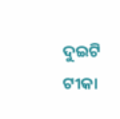ଦୁଇଟି ଟୀକା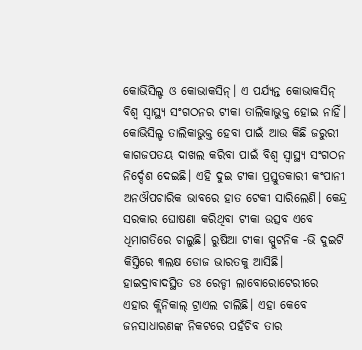କୋଭିସିଲ୍ଡ ଓ କୋଭାକସିନ୍। ଏ ପର୍ଯ୍ୟନ୍ତ କୋଭାକସିନ୍ ବିଶ୍ୱ ସ୍ୱାସ୍ଥ୍ୟ ସଂଗଠନର ଟୀକା ତାଲିକାଭୁକ୍ତ ହୋଇ ନାହିଁ। କୋଭିସିଲ୍ଡ ତାଲିକାଭୁକ୍ତ ହେବା ପାଇଁ ଆଉ କିଛି ଜରୁରୀ କାଗଜପତୟ ଦାଖଲ କରିବା ପାଇଁ ବିଶ୍ୱ ସ୍ୱାସ୍ଥ୍ୟ ସଂଗଠନ ନିର୍ଦ୍ଦେଶ ଦେଇଛି। ଏହି ଦୁଇ ଟୀକା ପ୍ରସ୍ତୁତକାରୀ କଂପାନୀ ଅନଔପଚାରିକ ଭାବରେ ହାତ ଟେକୀ ସାରିଲେଣି। କେନ୍ଦ୍ର ସରକାର ଘୋଷଣା କରିଥିବା ଟୀକା ଉତ୍ସବ ଏବେ ଧିମାଗତିରେ ଚାଲୁଛି। ରୁଷିଆ ଟୀକା ସ୍ପୁଟନିକ -ଭି ଦୁଇଟି କିସ୍ତିରେ ୩ଲକ୍ଷ ଡୋଜ ଭାରତକୁ ଆସିଛି। ହାଇଦ୍ରାବାଦସ୍ଥିତ ଡଃ ରେଡ୍ଡୀ ଲାବୋରୋଟେରୀରେ ଏହାର କ୍ଲିନିକାଲ୍ ଟ୍ରାଏଲ ଚାଲିଛି। ଏହା କେବେ ଜନସାଧାରଣଙ୍କ ନିକଟରେ ପହଁଚିବ ତାର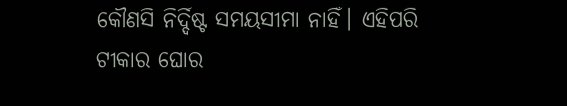କୌଣସି ନିର୍ଦ୍ଦିଷ୍ଟ ସମୟସୀମା ନାହିଁ। ଏହିପରି ଟୀକାର ଘୋର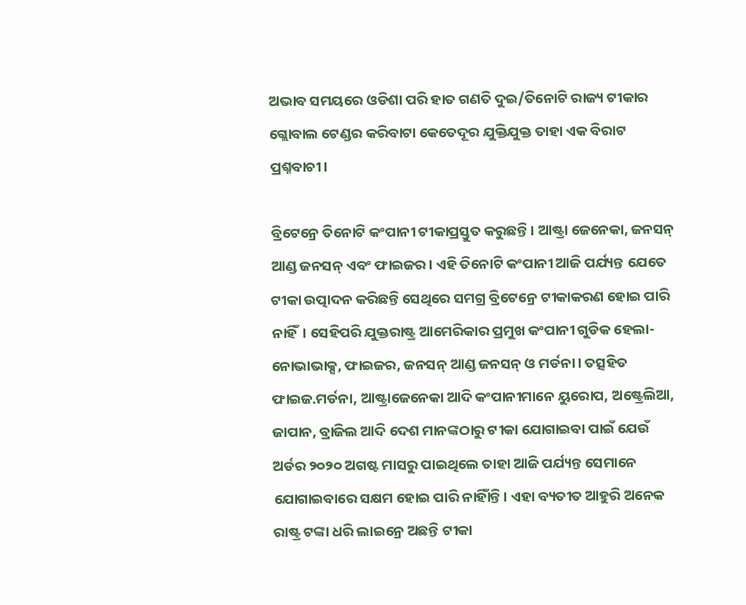ଅଭାବ ସମୟରେ ଓଡିଶା ପରି ହାତ ଗଣତି ଦୁଇ/ତିନୋଟି ରାଜ୍ୟ ଟୀକାର ଗ୍ଲୋବାଲ ଟେଣ୍ଡର କରିବାଟା କେତେଦୂର ଯୁକ୍ତିଯୁକ୍ତ ତାହା ଏକ ବିରାଟ ପ୍ରଶ୍ନବାଚୀ।

ବ୍ରିଟେନ୍ରେ ତିନୋଟି କଂପାନୀ ଟୀକାପ୍ରସ୍ତୁତ କରୁଛନ୍ତି। ଆଷ୍ଟ୍ରା ଜେନେକା, ଜନସନ୍ ଆଣ୍ଡ ଜନସନ୍ ଏବଂ ଫାଇଜର। ଏହି ତିନୋଟି କଂପାନୀ ଆଜି ପର୍ଯ୍ୟନ୍ତ ଯେତେ ଟୀକା ଉତ୍ପାଦନ କରିଛନ୍ତି ସେଥିରେ ସମଗ୍ର ବ୍ରିଟେନ୍ରେ ଟୀକାକରଣ ହୋଇ ପାରି ନାହିଁ। ସେହିପରି ଯୁକ୍ତରାଷ୍ଟ୍ର ଆମେରିକାର ପ୍ରମୁଖ କଂପାନୀ ଗୁଡିକ ହେଲା- ନୋଭାଭାକ୍ସ, ଫାଇଜର, ଜନସନ୍ ଆଣ୍ଡ ଜନସନ୍ ଓ ମର୍ଡନା। ତତ୍ସହିତ ଫାଇଜ.ମର୍ଡନା, ଆଷ୍ଟ୍ରାଜେନେକା ଆଦି କଂପାନୀମାନେ ୟୁରୋପ, ଅଷ୍ଟ୍ରେଲିଆ, ଜାପାନ, ବ୍ରାଜିଲ ଆଦି ଦେଶ ମାନଙ୍କଠାରୁ ଟୀକା ଯୋଗାଇବା ପାଇଁ ଯେଉଁ ଅର୍ଡର ୨୦୨୦ ଅଗଷ୍ଟ ମାସରୁ ପାଇଥିଲେ ତାହା ଆଜି ପର୍ଯ୍ୟନ୍ତ ସେମାନେ ଯୋଗାଇବାରେ ସକ୍ଷମ ହୋଇ ପାରି ନାହିାଁନ୍ତି। ଏହା ବ୍ୟତୀତ ଆହୁରି ଅନେକ ରାଷ୍ଟ୍ର ଟଙ୍କା ଧରି ଲାଇନ୍ରେ ଅଛନ୍ତି ଟୀକା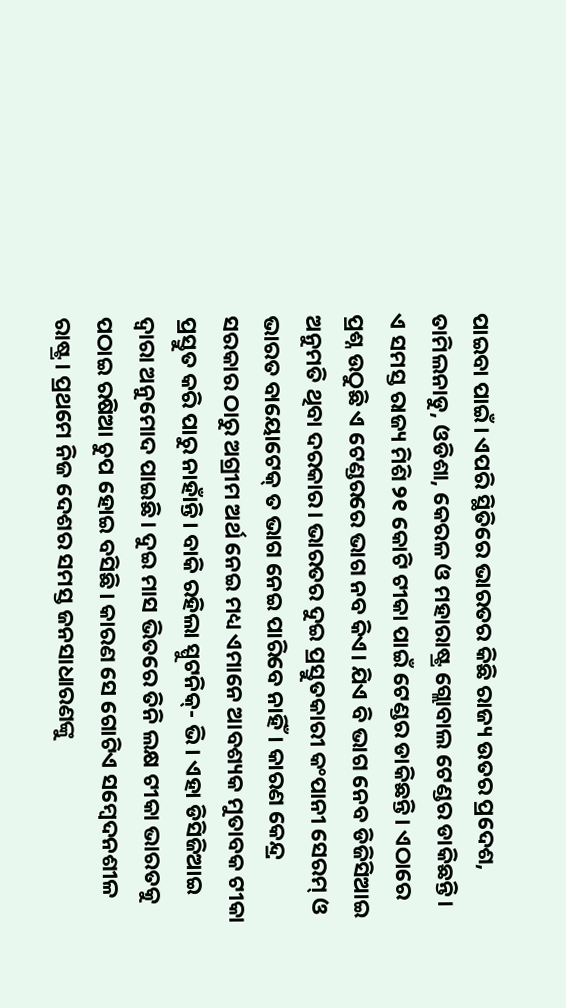ପାଇବା ପାଇଁ। ଏପରି ସ୍ଥିତିରେ ଭାରତର କିଛି ରାଜ୍ୟ ଉତର ପ୍ରଦେଶ, ତାମିଲନାଡୁ, ଓଡିଶା, କେରଳ ଓ ମହାରାଷ୍ଟ୍ର ଗ୍ଲୋବାଲ ଟେଣ୍ଡର ଡାକିଛନ୍ତି। ଏ ସମସ୍ତ ରାଜ୍ୟ ମିଶି ୨୧ କୋଟି ଟୀକା ପାଇଁ ଟେଣ୍ଡର ଡାକିଛନ୍ତି। ଏଠାରେ ପ୍ରଶ୍ନ ଉଠୁଛି ଏ ଟେଣ୍ଡରରେ ଭାଗ ନବ କିଏ। ଯିଏ ବି ଭାଗ ନେବ ଡିଜିସିଆଇ ଅନୁମତି ଥିବା ଦରକାର। ଭାରତର ଦୁଇ ପ୍ରସ୍ତୁତକାରୀ କଂପାନୀ ସେରମ୍ ଓ ଭାରତ ବାୟୋଟେକ୍ ତ ଭାଗ ନେଇ ପାରିବେ ନାହିଁ। କାରଣ କେନ୍ଦ୍ର ସରକାର ଠାରୁ ଅଗ୍ରୀମ ଅର୍ଥ ନେଇ ମଧ୍ୟ ଏମାନେ ଆବଶ୍ୟକ ମୁତାବକ ଟୀକା ପ୍ରସ୍ତୁତ କରି ପାରୁ ନାହାଁନ୍ତି। ବାକି ରହିଲା ସ୍ପୁଟନିକ୍- ଭି। ଏହା ଡିସିଜିଆଇ ଦ୍ୱାରା ଅନୁମୋଦ ପାଇଛି। ଦୁଇ ମାସ ଭିତରେ ତିନି ଲକ୍ଷ ଟୀକା ଭାରତକୁ ପଠାଇ ରଷିଆ ଚୁପ ହୋଇ ବସିଛି। କାରଣ ସେ ଗୋଟିଏ ସମ୍ବେଦନଶୀଳ ରାଷ୍ଟ୍ର। ପ୍ରଥମେ ନିଜ ଦେଶର ସମସ୍ତ ଜନସାଧାରଣଙ୍କୁ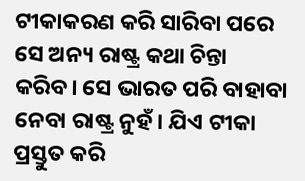ଟୀକାକରଣ କରି ସାରିବା ପରେ ସେ ଅନ୍ୟ ରାଷ୍ଟ୍ର କଥା ଚିନ୍ତା କରିବ। ସେ ଭାରତ ପରି ବାହାବା ନେବା ରାଷ୍ଟ୍ର ନୁହଁ। ଯିଏ ଟୀକା ପ୍ରସ୍ତୁତ କରି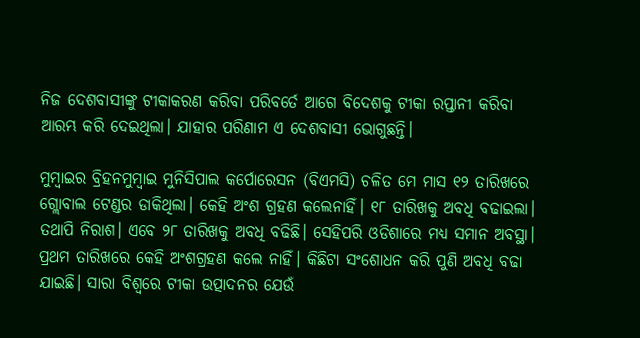ନିଜ ଦେଶବାସୀଙ୍କୁ ଟୀକାକରଣ କରିବା ପରିବର୍ତେ ଆଗେ ବିଦେଶକୁ ଟୀକା ରପ୍ତାନୀ କରିବା ଆରମ୍ଭ କରି ଦେଇଥିଲା। ଯାହାର ପରିଣାମ ଏ ଦେଶବାସୀ ଭୋଗୁଛନ୍ତି।

ମୁମ୍ବାଇର ବ୍ରିହନମୁମ୍ବାଇ ମୁନିସିପାଲ କର୍ପୋରେସନ (ବିଏମସି) ଚଳିତ ମେ ମାସ ୧୨ ତାରିଖରେ ଗ୍ଲୋବାଲ ଟେଣ୍ଡର ଡାକିଥିଲା। କେହି ଅଂଶ ଗ୍ରହଣ କଲେନାହିଁ। ୧୮ ତାରିଖକୁ ଅବଧି ବଢାଇଲା। ତଥାପି ନିରାଶ। ଏବେ ୨୮ ତାରିଖକୁ ଅବଧି ବଢିଛି। ସେହିପରି ଓଡିଶାରେ ମଧ୍ୟ ସମାନ ଅବସ୍ଥା। ପ୍ରଥମ ତାରିଖରେ କେହି ଅଂଶଗ୍ରହଣ କଲେ ନାହିଁ। କିଛିଟା ସଂଶୋଧନ କରି ପୁଣି ଅବଧି ବଢା ଯାଇଛି। ସାରା ବିଶ୍ୱରେ ଟୀକା ଉତ୍ପାଦନର ଯେଉଁ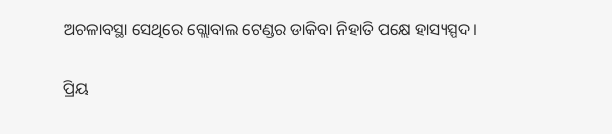ଅଚଳାବସ୍ଥା ସେଥିରେ ଗ୍ଲୋବାଲ ଟେଣ୍ଡର ଡାକିବା ନିହାତି ପକ୍ଷେ ହାସ୍ୟସ୍ପଦ।

ପ୍ରିୟ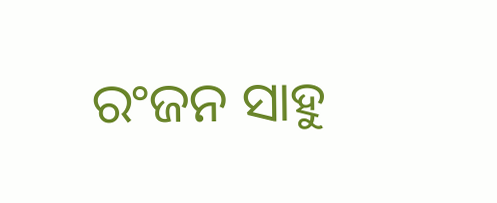ରଂଜନ ସାହୁ